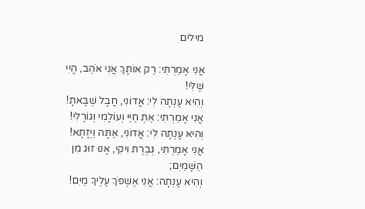מילים

אֲנִי אָמַרְתִּי: רַק אוֹתָךְ אֲנִי אֹהַב, הֱיִי שֶׁלִּי!
וְהִיא עָנְתָה לִי: אֲדוֹנִי, חֲבָל שֶׁבָּאתָ!
אֲנִי אָמַרְתִּי: אַתְּ חַיַּי וְעוֹלָמִי וְגוֹרָלִי!
וְהִיא עָנְתָה לִי: אֲדוֹנִי, אַתָּה וַיְזָתָא!
אֲנִי אָמַרְתִּי, גְּבֶרֶת וִיקִי, אָנוּ זוּג מִן הַשָּׁמַיִם;
וְהִיא עָנְתָה: אֲנִי אֶשְׁפֹּךְ עָלֶיךָ מַיִם!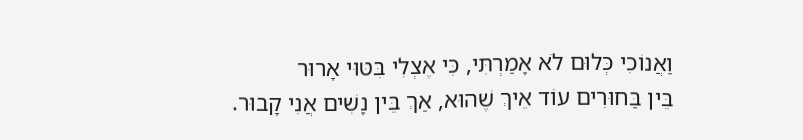וַאֲנוֹכִי כְּלוּם לֹא אָמַרְתִּי, כִּי אֶצְלִי בִּטּוּי אָרוּר
בֵּין בַּחוּרִים עוֹד אֵיךְ שֶׁהוּא, אַךְ בֵּין נָשִׁים אֲנִי קָבוּר.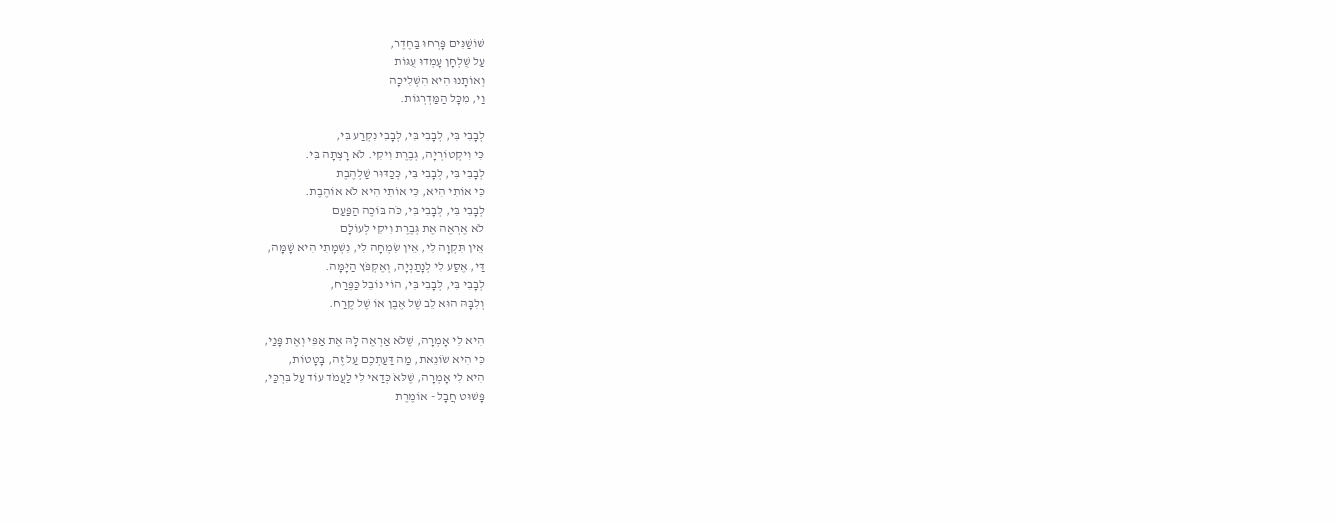שׁוֹשַׁנִּים פָּרְחוּ בַּחֶדֶר,
עַל שֻׁלְחָן עָמְדוּ עֻגּוֹת
וְאוֹתָנוּ הִיא הִשְׁלִיכָה
וַי, מִכָּל הַמַּדְרְגוֹת.

לְבָבִי בִּי, לְבָבִי בִּי, לְבָבִי נִקְרַע בִּי,
כִּי וִיקְטוֹרְיָה, גְּבֶרֶת וִיקִי. לֹא רָצְתָה בִּי.
לְבָבִי בִּי, לְבָבִי בִּי, כְּכַדּוּר שַׁלְהֶבֶת
כִּי אוֹתִי הִיא, כִּי אוֹתִי הִיא לֹא אוֹהֶבֶת.
לְבָבִי בִּי, לְבָבִי בִּי, כֹּה בּוֹכֶה הַפַּעַם
לֹא אֶרְאֶה אֶת גְּבֶרֶת וִיקִי לְעוֹלָם
אֵין תִּקְוָה לִי, אֵין שִׂמְחָה לִי, נִשְׁמָתִי הִיא שָׁמָּה,
דַּי, אֶסַּע לִי לְנָתַנְיָה, וְאֶקְפֹּץ הַיָּמָּה.
לְבָבִי בִּי, לְבָבִי בִּי, הוֹי נוֹבֵל כַּפֶּרַח,
וְלִבָּהּ הוּא לֵב שֶׁל אֶבֶן אוֹ שֶׁל קֶרַח.

הִיא לִי אָמְרָה, שֶׁלֹּא אַרְאֶה לָהּ אֶת אַפִּי וְאֶת פָּנַי,
כִּי הִיא שֹוֹנֵאת, מַה דַּעַתְכֶם עַל זֶה, בָּטָטוֹת,
הִיא לִי אָמְרָה, שֶׁלּאֹ כְּדַאי לִי לַעֲמֹד עוֹד עַל בִּרְכַּי,
פָּשׁוּט חֲבָל - אוֹמֶרֶת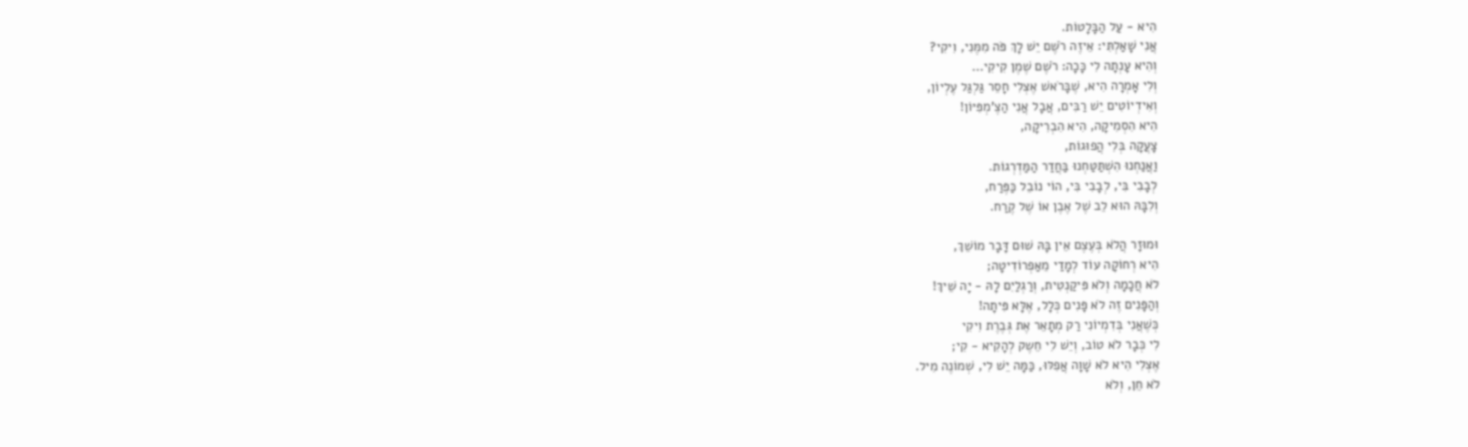הִיא - עַל הַבָּלָטוֹת.
אֲנִי שָׁאַלְתִּי: אֵיזֶה רֹשֶׁם יֵשׁ לָךְ פֹּה מִמֶּנִי, וִיקִי?
וְהִיא עָנְתָה לִי כָּכָה: רֹשֶׁם שֶׁמֶן קִיקִי...
וְלִי אָמְרָה הִיא, שֶׁבָּרֹאשׁ אֶצְלִי חָסֵר גַּלְגַּל עֶלְיוֹן,
וְאִידְיוֹטִים יֵשׁ רַבִּים, אֲבָל אֲנִי הַצֶ'מְפִּיּוֹן!
הִיא הִסְמִיקָה, הִיא הִבְרִיקָה,
צָעֲקָה בְּלִי הֲפוּגוֹת,
וַאֲנַחְנוּ הִשְׁתַּטַּחְנוּ בַּחֲדַר הַמַּדְרְגוֹת.
לְבָבִי בִּי, לְבָבִי בִּי, הוֹי נוֹבֵל כַּפֶּרַח,
וְלִבָּהּ הוּא לֵב שֶׁל אֶבֶן אוֹ שֶׁל קֶרַח.

וּמוּזָר הֲלֹא בְּעֶצֶם אֵין בָּהּ שׁוּם דָּבָר מוֹשֵׁךְ,
הִיא רְחוֹקָה עוֹד לְמָדַי מֵאַפְרוֹדִיטָה;
לֹא חֲכָמָה וְלֹא פִּיקַנְטִית, וְרַגְלַיִם לָהּ - יָה שֵׁיךְ!
וְהַפָּנִים זֶה לֹא פָּנִים כְּלָל, אֶלָּא פִּיתָה!
כְּשֶׁאֲנִי בְּדִמְיוֹנִי רַק מְתָאֵר אֶת גְּבֶרֶת וִיקִי
לִי כְּבָר לֹא טוֹב, וְיֵשׁ לִי חֵשֶק לְהָקִיא - קִי;
אֶצְלִי הִיא לֹא שָׁוָה אֲפִלּוּ, כַּמָּה יֵשׁ לִי, שְׁמוֹנֶה מִיל.
לֹא חֵן, וְלֹא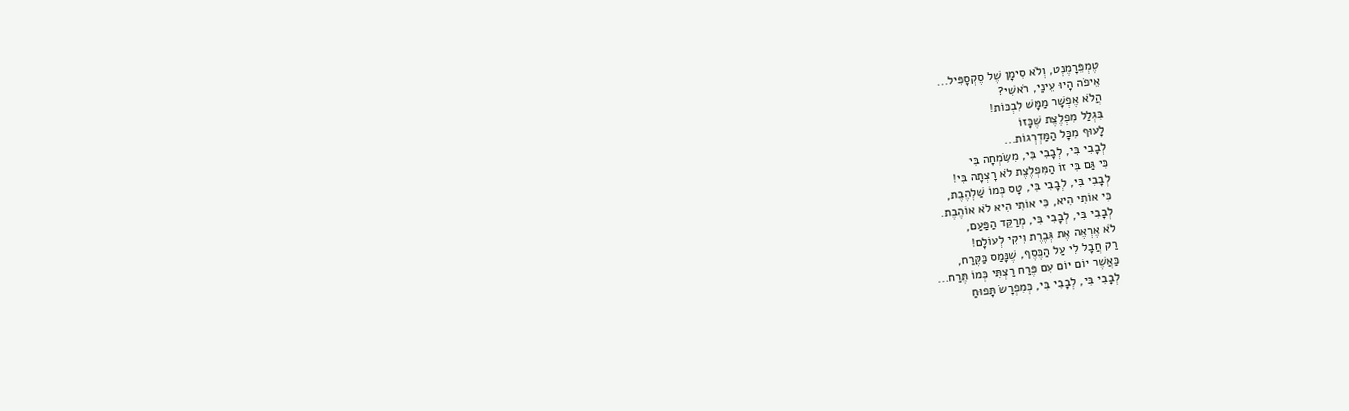טֶמְפֵּרָמֶנְט, וְלֹא סִימָן שֶׁל סֶקְסָפִּיל...
אֵיפֹה הָיוּ עֵינַי, רֹאשִׁי?
הֲלֹא אֶפְשָׁר מַמָּשׁ לִבְכּוֹת!
בִּגְלַל מִפְלֶצֶת שֶׁכָּזוֹ
לָעוּף מִכָּל הַמַּדְרְגוֹת...
לְבָבִי בִּי, לְבָבִי בִּי, מִשִּׂמְחָה בִּי
כִּי גַּם בִּי זוֹ הַמִּפְלֶצֶת לֹא רָצְתָה בִּי!
לְבָבִי בִּי, לְבָבִי בִּי, טָס כְּמוֹ שַׁלְהֶבֶת,
כִּי אוֹתִי הִיא, כִּי אוֹתִי הִיא לֹא אוֹהֶבֶת.
לְבָבִי בִּי, לְבָבִי בִּי, מְרַקֵּד הַפַּעַם,
לֹא אֶרְאֶה אֶת גְּבֶרֶת וִיקִי לְעוֹלָם!
רַק חֲבָל לִי עַל הַכֶּסֶף, שֶׁנָּמַס כַּקֶּרַח,
כַּאֲשֶׁר יוֹם יוֹם עִם פֶּרַח רַצְתִּי כְּמוֹ תֶּרַח...
לְבָבִי בִּי, לְבָבִי בִּי, כְּמִפְרָשׂ תָּפוּחַ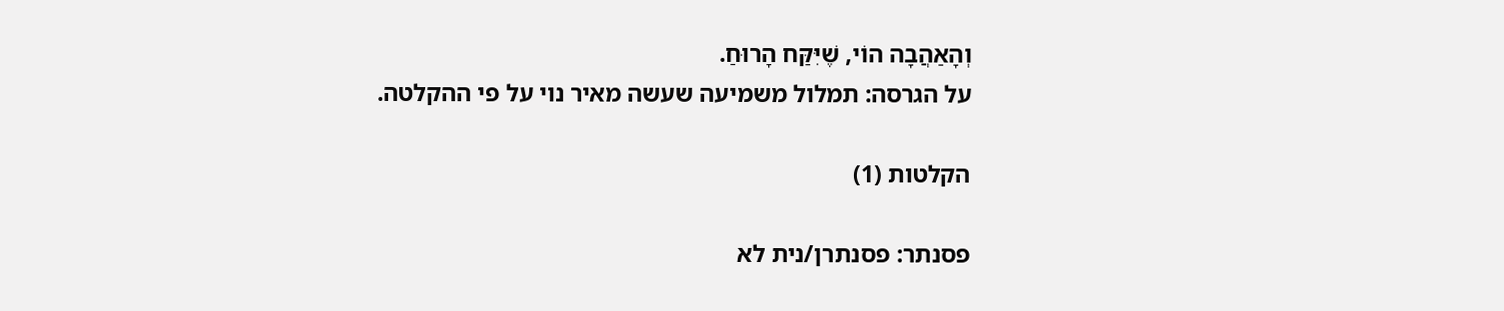וְהָאַהֲבָה הוֹי, שֶׁיִּקַּח הָרוּחַ.
על הגרסה: תמלול משמיעה שעשה מאיר נוי על פי ההקלטה.

הקלטות (1)

פסנתר: פסנתרן/נית לא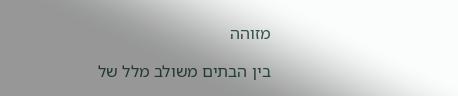מזוהה

בין הבתים משולב מלל של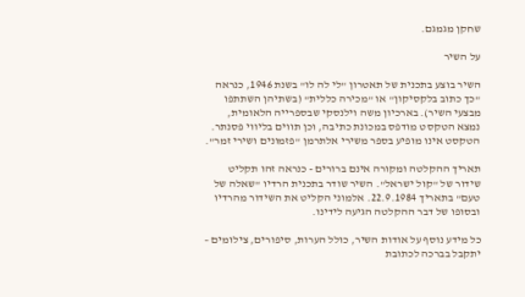שחקן מגמגם.

על השיר

השיר בוצע בתכנית של תאטרון "לי לה לו" בשנת 1946, כנראה "כך כתוב בלקסיקון" או "מכירה כללית" (בשתיהן השתתפו מבצעי השיר). בארכיון משה וילנסקי שבספרייה הלאומית, נמצא הטקסט מודפס במכונת כתיבה, וכן תווים בליווי פסנתר. הטקסט אינו מופיע בספר משירי אלתרמן "פזמונים ושירי זמר".

תאריך ההקלטה ומקורה אינם ברורים - כנראה זהו תקליט שידור של "קול ישראל". השיר שודר בתכנית הרדיו "שאלה של טעם" בתאריך 22.9.1984. אלמוני הקליט את השידור מהרדיו ובסופו של דבר ההקלטה הגיעה לידינו.

כל מידע נוסף על אודות השיר, כולל הערות, סיפורים, צילומים – יתקבל בברכה לכתובת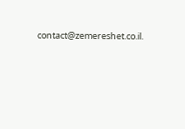contact@zemereshet.co.il.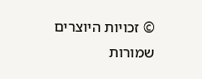© זכויות היוצרים שמורות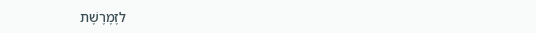לזֶמֶרֶשֶׁת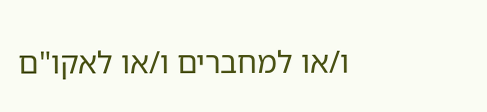ו/או למחברים ו/או לאקו"ם